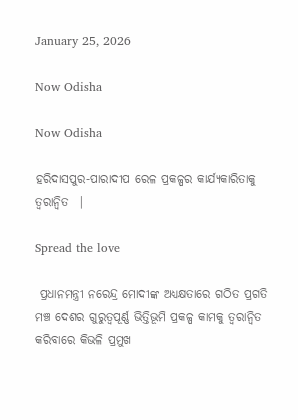January 25, 2026

Now Odisha

Now Odisha

ହରିଦାସପୁର-ପାରାଦୀପ ରେଳ ପ୍ରକଳ୍ପର କାର୍ଯ୍ୟକାରିତାକୁ ତ୍ୱରାନ୍ୱିତ  |

Spread the love

 ପ୍ରଧାନମନ୍ତ୍ରୀ ନରେନ୍ଦ୍ର ମୋଦୀଙ୍କ ଅଧ୍ୟକ୍ଷତାରେ ଗଠିତ ପ୍ରଗତି ମଞ୍ଚ ଦେଶର ଗୁରୁତ୍ୱପୂର୍ଣ୍ଣ ଭିତ୍ତିଭୂମି ପ୍ରକଳ୍ପ କାମକୁ ତ୍ୱରାନ୍ୱିତ କରିବାରେ କିଭଳି ପ୍ରମୁଖ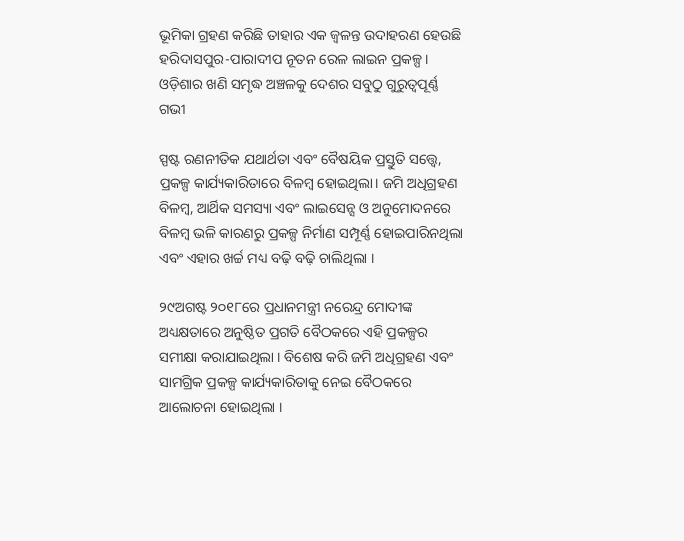ଭୂମିକା ଗ୍ରହଣ କରିଛି ତାହାର ଏକ ଜ୍ୱଳନ୍ତ ଉଦାହରଣ ହେଉଛି ହରିଦାସପୁର-ପାରାଦୀପ ନୂତନ ରେଳ ଲାଇନ ପ୍ରକଳ୍ପ । ଓଡ଼ିଶାର ଖଣି ସମୃଦ୍ଧ ଅଞ୍ଚଳକୁ ଦେଶର ସବୁଠୁ ଗୁରୁତ୍ୱପୂର୍ଣ୍ଣ ଗଭୀ

ସ୍ପଷ୍ଟ ରଣନୀତିକ ଯଥାର୍ଥତା ଏବଂ ବୈଷୟିକ ପ୍ରସ୍ତୁତି ସତ୍ତ୍ୱେ, ପ୍ରକଳ୍ପ କାର୍ଯ୍ୟକାରିତାରେ ବିଳମ୍ବ ହୋଇଥିଲା। ଜମି ଅଧିଗ୍ରହଣ ବିଳମ୍ବ, ଆର୍ଥିକ ସମସ୍ୟା ଏବଂ ଲାଇସେନ୍ସ ଓ ଅନୁମୋଦନରେ ବିଳମ୍ବ ଭଳି କାରଣରୁ ପ୍ରକଳ୍ପ ନିର୍ମାଣ ସମ୍ପୂର୍ଣ୍ଣ ହୋଇପାରିନଥିଲା ଏବଂ ଏହାର ଖର୍ଚ୍ଚ ମଧ୍ୟ ବଢ଼ି ବଢ଼ି ଚାଲିଥିଲା ।

୨୯ଅଗଷ୍ଟ ୨୦୧୮ରେ ପ୍ରଧାନମନ୍ତ୍ରୀ ନରେନ୍ଦ୍ର ମୋଦୀଙ୍କ ଅଧ୍ୟକ୍ଷତାରେ ଅନୁଷ୍ଠିତ ପ୍ରଗତି ବୈଠକରେ ଏହି ପ୍ରକଳ୍ପର ସମୀକ୍ଷା କରାଯାଇଥିଲା । ବିଶେଷ କରି ଜମି ଅଧିଗ୍ରହଣ ଏବଂ ସାମଗ୍ରିକ ପ୍ରକଳ୍ପ କାର୍ଯ୍ୟକାରିତାକୁ ନେଇ ବୈଠକରେ ଆଲୋଚନା ହୋଇଥିଲା ।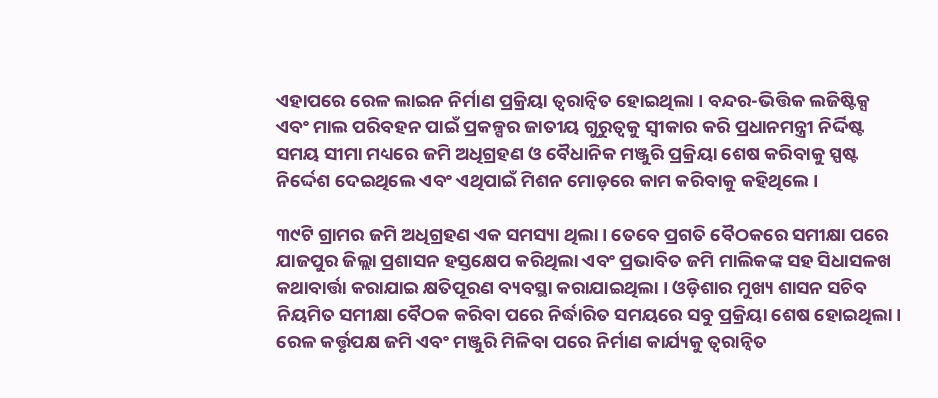ଏହାପରେ ରେଳ ଲାଇନ ନିର୍ମାଣ ପ୍ରକ୍ରିୟା ତ୍ୱରାନ୍ୱିତ ହୋଇଥିଲା । ବନ୍ଦର-ଭିତ୍ତିକ ଲଜିଷ୍ଟିକ୍ସ ଏବଂ ମାଲ ପରିବହନ ପାଇଁ ପ୍ରକଳ୍ପର ଜାତୀୟ ଗୁରୁତ୍ୱକୁ ସ୍ୱୀକାର କରି ପ୍ରଧାନମନ୍ତ୍ରୀ ନିର୍ଦ୍ଦିଷ୍ଟ ସମୟ ସୀମା ମଧ୍ୟରେ ଜମି ଅଧିଗ୍ରହଣ ଓ ବୈଧାନିକ ମଞ୍ଜୁରି ପ୍ରକ୍ରିୟା ଶେଷ କରିବାକୁ ସ୍ପଷ୍ଟ ନିର୍ଦ୍ଦେଶ ଦେଇଥିଲେ ଏବଂ ଏଥିପାଇଁ ମିଶନ ମୋଡ଼ରେ କାମ କରିବାକୁ କହିଥିଲେ ।

୩୯ଟି ଗ୍ରାମର ଜମି ଅଧିଗ୍ରହଣ ଏକ ସମସ୍ୟା ଥିଲା। ତେବେ ପ୍ରଗତି ବୈଠକରେ ସମୀକ୍ଷା ପରେ ଯାଜପୁର ଜିଲ୍ଲା ପ୍ରଶାସନ ହସ୍ତକ୍ଷେପ କରିଥିଲା ଏବଂ ପ୍ରଭାବିତ ଜମି ମାଲିକଙ୍କ ସହ ସିଧାସଳଖ କଥାବାର୍ତ୍ତା କରାଯାଇ କ୍ଷତିପୂରଣ ବ୍ୟବସ୍ଥା କରାଯାଇଥିଲା । ଓଡ଼ିଶାର ମୁଖ୍ୟ ଶାସନ ସଚିବ ନିୟମିତ ସମୀକ୍ଷା ବୈଠକ କରିବା ପରେ ନିର୍ଦ୍ଧାରିତ ସମୟରେ ସବୁ ପ୍ରକ୍ରିୟା ଶେଷ ହୋଇଥିଲା। ରେଳ କର୍ତ୍ତୃପକ୍ଷ ଜମି ଏବଂ ମଞ୍ଜୁରି ମିଳିବା ପରେ ନିର୍ମାଣ କାର୍ଯ୍ୟକୁ ତ୍ୱରାନ୍ୱିତ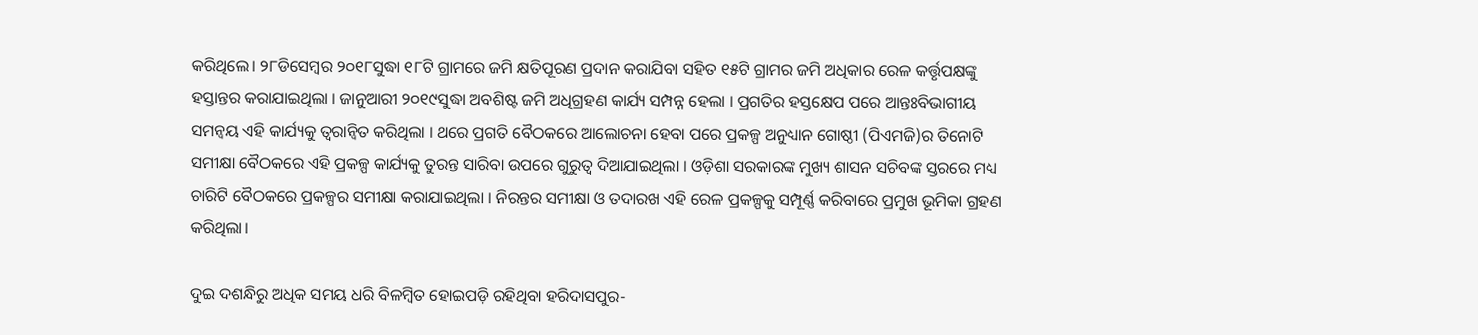କରିଥିଲେ। ୨୮ଡିସେମ୍ବର ୨୦୧୮ସୁଦ୍ଧା ୧୮ଟି ଗ୍ରାମରେ ଜମି କ୍ଷତିପୂରଣ ପ୍ରଦାନ କରାଯିବା ସହିତ ୧୫ଟି ଗ୍ରାମର ଜମି ଅଧିକାର ରେଳ କର୍ତ୍ତୃପକ୍ଷଙ୍କୁ ହସ୍ତାନ୍ତର କରାଯାଇଥିଲା । ଜାନୁଆରୀ ୨୦୧୯ସୁଦ୍ଧା ଅବଶିଷ୍ଟ ଜମି ଅଧିଗ୍ରହଣ କାର୍ଯ୍ୟ ସମ୍ପନ୍ନ ହେଲା । ପ୍ରଗତିର ହସ୍ତକ୍ଷେପ ପରେ ଆନ୍ତଃବିଭାଗୀୟ ସମନ୍ୱୟ ଏହି କାର୍ଯ୍ୟକୁ ତ୍ୱରାନ୍ୱିତ କରିଥିଲା । ଥରେ ପ୍ରଗତି ବୈଠକରେ ଆଲୋଚନା ହେବା ପରେ ପ୍ରକଳ୍ପ ଅନୁଧ୍ୟାନ ଗୋଷ୍ଠୀ (ପିଏମଜି)ର ତିନୋଟି ସମୀକ୍ଷା ବୈଠକରେ ଏହି ପ୍ରକଳ୍ପ କାର୍ଯ୍ୟକୁ ତୁରନ୍ତ ସାରିବା ଉପରେ ଗୁରୁତ୍ୱ ଦିଆଯାଇଥିଲା । ଓଡ଼ିଶା ସରକାରଙ୍କ ମୁଖ୍ୟ ଶାସନ ସଚିବଙ୍କ ସ୍ତରରେ ମଧ୍ୟ ଚାରିଟି ବୈଠକରେ ପ୍ରକଳ୍ପର ସମୀକ୍ଷା କରାଯାଇଥିଲା । ନିରନ୍ତର ସମୀକ୍ଷା ଓ ତଦାରଖ ଏହି ରେଳ ପ୍ରକଳ୍ପକୁ ସମ୍ପୂର୍ଣ୍ଣ କରିବାରେ ପ୍ରମୁଖ ଭୂମିକା ଗ୍ରହଣ କରିଥିଲା।

ଦୁଇ ଦଶନ୍ଧିରୁ ଅଧିକ ସମୟ ଧରି ବିଳମ୍ବିତ ହୋଇପଡ଼ି ରହିଥିବା ହରିଦାସପୁର-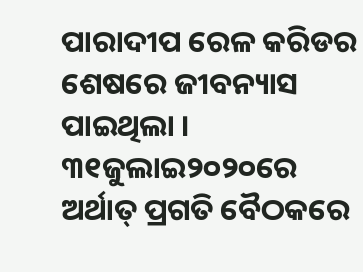ପାରାଦୀପ ରେଳ କରିଡର ଶେଷରେ ଜୀବନ୍ୟାସ ପାଇଥିଲା । ୩୧ଜୁଲାଇ୨୦୨୦ରେ ଅର୍ଥାତ୍‌ ପ୍ରଗତି ବୈଠକରେ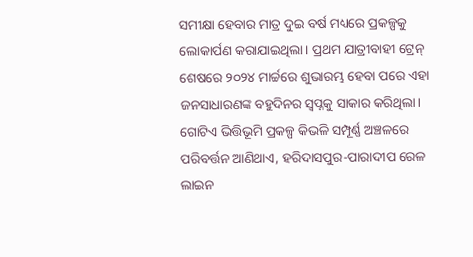ସମୀକ୍ଷା ହେବାର ମାତ୍ର ଦୁଇ ବର୍ଷ ମଧ୍ୟରେ ପ୍ରକଳ୍ପକୁ ଲୋକାର୍ପଣ କରାଯାଇଥିଲା। ପ୍ରଥମ ଯାତ୍ରୀବାହୀ ଟ୍ରେନ୍ ଶେଷରେ ୨୦୨୪ ମାର୍ଚ୍ଚରେ ଶୁଭାରମ୍ଭ ହେବା ପରେ ଏହା ଜନସାଧାରଣଙ୍କ ବହୁଦିନର ସ୍ୱପ୍ନକୁ ସାକାର କରିଥିଲା। ଗୋଟିଏ ଭିତ୍ତିଭୂମି ପ୍ରକଳ୍ପ କିଭଳି ସମ୍ପୂର୍ଣ୍ଣ ଅଞ୍ଚଳରେ ପରିବର୍ତ୍ତନ ଆଣିଥାଏ, ହରିଦାସପୁର-ପାରାଦୀପ ରେଳ ଲାଇନ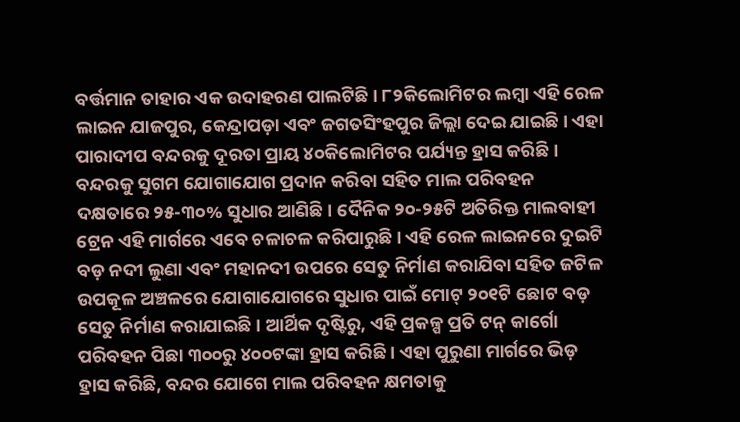ବର୍ତ୍ତମାନ ତାହାର ଏକ ଉଦାହରଣ ପାଲଟିଛି । ୮୨କିଲୋମିଟର ଲମ୍ବା ଏହି ରେଳ ଲାଇନ ଯାଜପୁର, କେନ୍ଦ୍ରାପଡ଼ା ଏବଂ ଜଗତସିଂହପୁର ଜିଲ୍ଲା ଦେଇ ଯାଇଛି। ଏହା ପାରାଦୀପ ବନ୍ଦରକୁ ଦୂରତା ପ୍ରାୟ ୪୦କିଲୋମିଟର ପର୍ଯ୍ୟନ୍ତ ହ୍ରାସ କରିଛି । ବନ୍ଦରକୁ ସୁଗମ ଯୋଗାଯୋଗ ପ୍ରଦାନ କରିବା ସହିତ ମାଲ ପରିବହନ ଦକ୍ଷତାରେ ୨୫-୩୦% ସୁଧାର ଆଣିଛି । ଦୈନିକ ୨୦-୨୫ଟି ଅତିରିକ୍ତ ମାଲବାହୀ ଟ୍ରେନ ଏହି ମାର୍ଗରେ ଏବେ ଚଳାଚଳ କରିପାରୁଛି । ଏହି ରେଳ ଲାଇନରେ ଦୁଇଟି ବଡ଼ ନଦୀ ଲୁଣା ଏବଂ ମହାନଦୀ ଉପରେ ସେତୁ ନିର୍ମାଣ କରାଯିବା ସହିତ ଜଟିଳ ଉପକୂଳ ଅଞ୍ଚଳରେ ଯୋଗାଯୋଗରେ ସୁଧାର ପାଇଁ ମୋଟ୍‌ ୨୦୧ଟି ଛୋଟ ବଡ଼ ସେତୁ ନିର୍ମାଣ କରାଯାଇଛି । ଆର୍ଥିକ ଦୃଷ୍ଟିରୁ, ଏହି ପ୍ରକଳ୍ପ ପ୍ରତି ଟନ୍‌ କାର୍ଗୋ ପରିବହନ ପିଛା ୩୦୦ରୁ ୪୦୦ଟଙ୍କା ହ୍ରାସ କରିଛି । ଏହା ପୁରୁଣା ମାର୍ଗରେ ଭିଡ଼ ହ୍ରାସ କରିଛି, ବନ୍ଦର ଯୋଗେ ମାଲ ପରିବହନ କ୍ଷମତାକୁ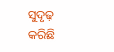ସୁଦୃଢ଼ କରିଛି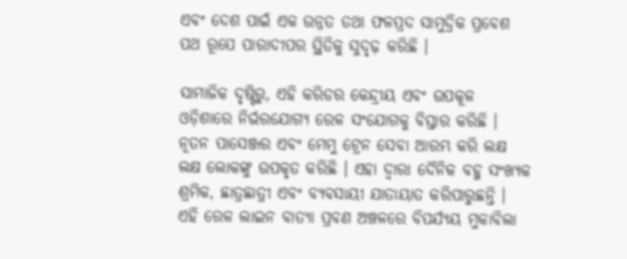ଏବଂ ଦେଶ ପାଇଁ ଏକ ଉନ୍ନତ ତଥା ଫଳପ୍ରଦ ସାମୁଦ୍ରିକ ପ୍ରବେଶ ପଥ ରୂପେ ପାରାଦୀପର ସ୍ଥିତିକୁ ସୁଦୃଢ଼ କରିଛି ।

ସାମାଜିକ ଦୃଷ୍ଟିରୁ, ଏହି କରିଡର କେନ୍ଦ୍ରୀୟ ଏବଂ ଉପକୂଳ ଓଡ଼ିଶାରେ ନିର୍ଭରଯୋଗ୍ୟ ରେଳ ସଂଯୋଗକୁ ବିସ୍ତାର କରିଛି । ନୂତନ ପାସେଞ୍ଜର ଏବଂ ମେମୁ ଟ୍ରେନ ସେବା ଆରମ୍ଭ କରି ଲକ୍ଷ ଲକ୍ଷ ଲୋକଙ୍କୁ ଉପକୃତ କରିଛି । ଏହା ଦ୍ୱାରା ଦୈନିକ ବହୁ ସଂଖ୍ୟକ ଶ୍ରମିକ, ଛାତ୍ରଛାତ୍ରୀ ଏବଂ ବ୍ୟବସାୟୀ ଯାତାୟାତ କରିପାରୁଛନ୍ତି । ଏହି ରେଳ ଲାଇନ ବାତ୍ୟା ପ୍ରବଣ ଅଞ୍ଚଳରେ ବିପର୍ଯ୍ୟୟ ମୁକାବିଲା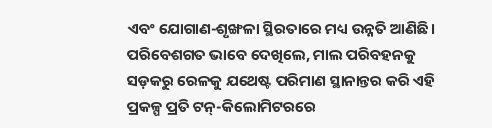ଏବଂ ଯୋଗାଣ-ଶୃଙ୍ଖଳା ସ୍ଥିରତାରେ ମଧ୍ୟ ଉନ୍ନତି ଆଣିଛି। ପରିବେଶଗତ ଭାବେ ଦେଖିଲେ, ମାଲ ପରିବହନକୁ ସଡ଼କରୁ ରେଳକୁ ଯଥେଷ୍ଟ ପରିମାଣ ସ୍ଥାନାନ୍ତର କରି ଏହି ପ୍ରକଳ୍ପ ପ୍ରତି ଟନ୍-କିଲୋମିଟରରେ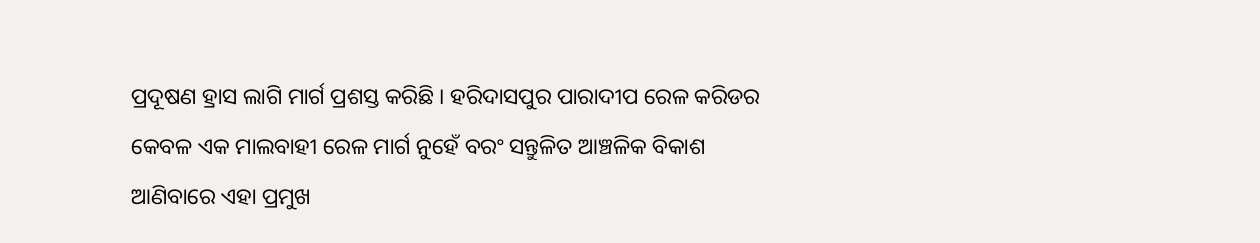ପ୍ରଦୂଷଣ ହ୍ରାସ ଲାଗି ମାର୍ଗ ପ୍ରଶସ୍ତ କରିଛି । ହରିଦାସପୁର ପାରାଦୀପ ରେଳ କରିଡର କେବଳ ଏକ ମାଲବାହୀ ରେଳ ମାର୍ଗ ନୁହେଁ ବରଂ ସନ୍ତୁଳିତ ଆଞ୍ଚଳିକ ବିକାଶ ଆଣିବାରେ ଏହା ପ୍ରମୁଖ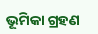ଭୂମିକା ଗ୍ରହଣ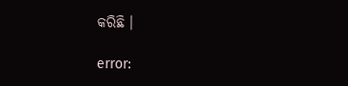କରିଛି ।

error: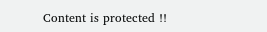Content is protected !!